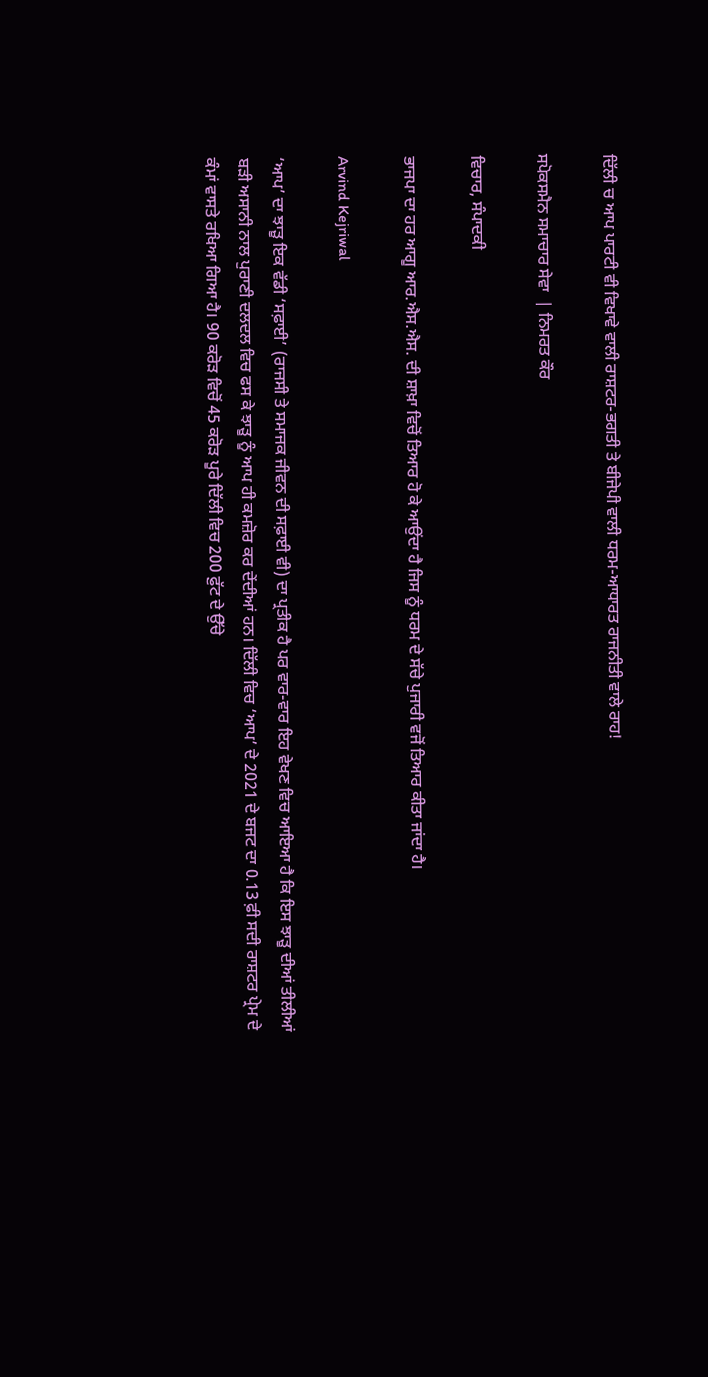ਦਿੱਲੀ ਚ ਆਪ ਪਾਰਟੀ ਵੀ ਵਿਖਾਵੇ ਵਾਲੀ ਰਾਸ਼ਟਰ-ਭਗਤੀ ਤੇ ਬੀਜੇਪੀ ਵਾਲੀ ਧਰਮ-ਆਧਾਰਤ ਰਾਜਨੀਤੀ ਵਾਲੇ ਰਾਹ!

ਸਪੋਕਸਮੈਨ ਸਮਾਚਾਰ ਸੇਵਾ  | ਨਿਮਰਤ ਕੌਰ

ਵਿਚਾਰ, ਸੰਪਾਦਕੀ

ਭਾਜਪਾ ਦਾ ਹਰ ਆਗੂ ਆਰ.ਐਸ.ਐਸ. ਦੀ ਸ਼ਾਖ਼ਾ ਵਿਚੋਂ ਤਿਆਰ ਹੋ ਕੇ ਆਉਂਦਾ ਹੈ ਜਿਸ ਨੂੰ ਧਰਮ ਦੇ ਸੱਚੇ ਪੁਜਾਰੀ ਵਜੋਂ ਤਿਆਰ ਕੀਤਾ ਜਾਂਦਾ ਹੈ।

Arvind Kejriwal

‘ਆਪ’ ਦਾ ਝਾੜੂ ਇਕ ਵੱਡੀ ‘ਸਫ਼ਾਈ’ (ਰਾਜਸੀ ਤੇ ਸਮਾਜਕ ਜੀਵਨ ਦੀ ਸਫ਼ਾਈ ਵੀ) ਦਾ ਪ੍ਰਤੀਕ ਹੈ ਪਰ ਵਾਰ-ਵਾਰ ਇਹ ਵੇਖਣ ਵਿਚ ਆਇਆ ਹੈ ਕਿ ਇਸ ਝਾੜੂ ਦੀਆਂ ਤੀਲੀਆਂ ਬੜੀ ਅਸਾਨੀ ਨਾਲ ਪੁਰਾਣੀ ਦਲਦਲ ਵਿਚ ਫਸ ਕੇ ਝਾੜੂ ਨੂੰ ਆਪ ਹੀ ਕਮਜ਼ੋਰ ਕਰ ਦੇਂਦੀਆਂ ਹਨ। ਦਿੱਲੀ ਵਿਚ ‘ਆਪ’ ਦੇ 2021 ਦੇ ਬਜਟ ਦਾ 0.13 ਫ਼ੀ ਸਦੀ ਰਾਸ਼ਟਰ ਪ੍ਰੇਮ ਦੇ ਕੰਮਾਂ ਵਾਸਤੇ ਰਖਿਆ ਗਿਆ ਹੈ। 90 ਕਰੋੜ ਵਿਚੋਂ 45 ਕਰੋੜ ਪੂਰੇ ਦਿੱਲੀ ਵਿਚ 200 ਫ਼ੁੱਟ ਦੇ ਉੱਚੇ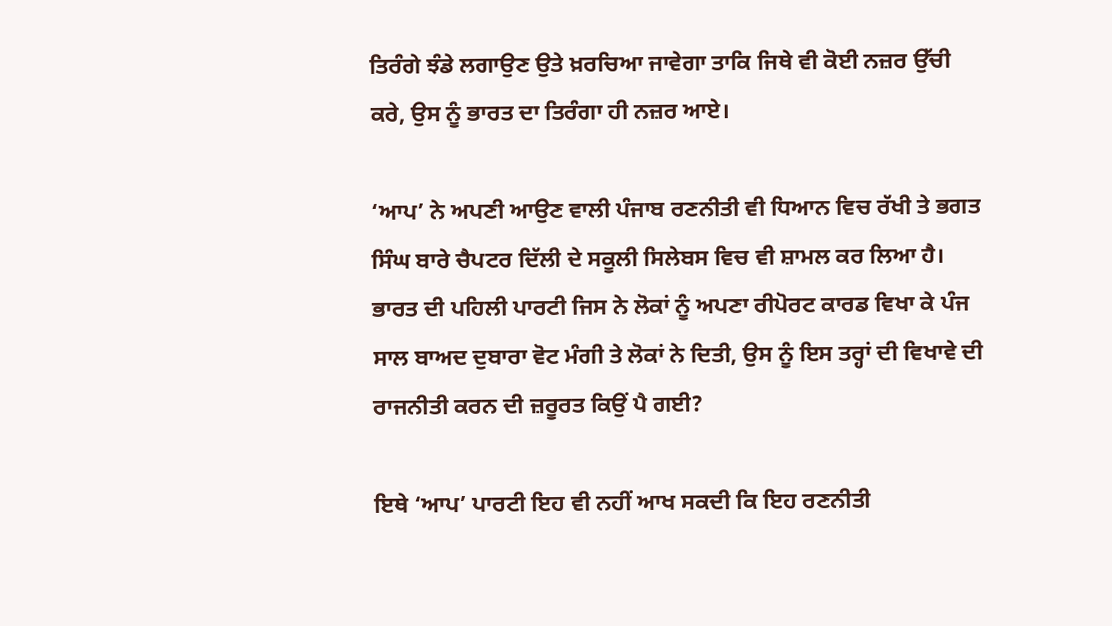ਤਿਰੰਗੇ ਝੰਡੇ ਲਗਾਉਣ ਉਤੇ ਖ਼ਰਚਿਆ ਜਾਵੇਗਾ ਤਾਕਿ ਜਿਥੇ ਵੀ ਕੋਈ ਨਜ਼ਰ ਉੱਚੀ ਕਰੇ, ਉਸ ਨੂੰ ਭਾਰਤ ਦਾ ਤਿਰੰਗਾ ਹੀ ਨਜ਼ਰ ਆਏ।

‘ਆਪ’ ਨੇ ਅਪਣੀ ਆਉਣ ਵਾਲੀ ਪੰਜਾਬ ਰਣਨੀਤੀ ਵੀ ਧਿਆਨ ਵਿਚ ਰੱਖੀ ਤੇ ਭਗਤ ਸਿੰਘ ਬਾਰੇ ਚੈਪਟਰ ਦਿੱਲੀ ਦੇ ਸਕੂਲੀ ਸਿਲੇਬਸ ਵਿਚ ਵੀ ਸ਼ਾਮਲ ਕਰ ਲਿਆ ਹੈ। ਭਾਰਤ ਦੀ ਪਹਿਲੀ ਪਾਰਟੀ ਜਿਸ ਨੇ ਲੋਕਾਂ ਨੂੰ ਅਪਣਾ ਰੀਪੋਰਟ ਕਾਰਡ ਵਿਖਾ ਕੇ ਪੰਜ ਸਾਲ ਬਾਅਦ ਦੁਬਾਰਾ ਵੋਟ ਮੰਗੀ ਤੇ ਲੋਕਾਂ ਨੇ ਦਿਤੀ, ਉਸ ਨੂੰ ਇਸ ਤਰ੍ਹਾਂ ਦੀ ਵਿਖਾਵੇ ਦੀ ਰਾਜਨੀਤੀ ਕਰਨ ਦੀ ਜ਼ਰੂਰਤ ਕਿਉਂ ਪੈ ਗਈ?

ਇਥੇ ‘ਆਪ’ ਪਾਰਟੀ ਇਹ ਵੀ ਨਹੀਂ ਆਖ ਸਕਦੀ ਕਿ ਇਹ ਰਣਨੀਤੀ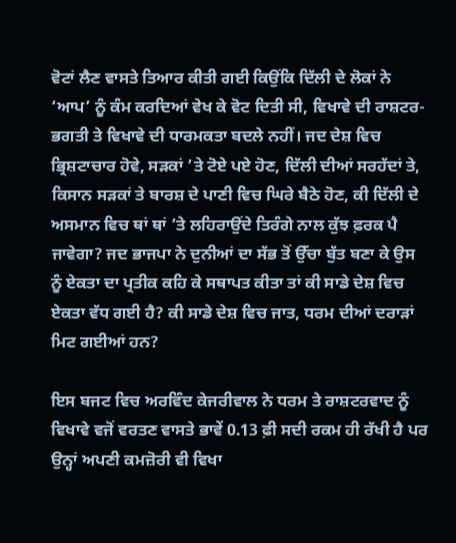ਵੋਟਾਂ ਲੈਣ ਵਾਸਤੇ ਤਿਆਰ ਕੀਤੀ ਗਈ ਕਿਉਂਕਿ ਦਿੱਲੀ ਦੇ ਲੋਕਾਂ ਨੇ ‘ਆਪ’ ਨੂੰ ਕੰਮ ਕਰਦਿਆਂ ਵੇਖ ਕੇ ਵੋਟ ਦਿਤੀ ਸੀ, ਵਿਖਾਵੇ ਦੀ ਰਾਸ਼ਟਰ-ਭਗਤੀ ਤੇ ਵਿਖਾਵੇ ਦੀ ਧਾਰਮਕਤਾ ਬਦਲੇ ਨਹੀਂ। ਜਦ ਦੇਸ਼ ਵਿਚ ਭ੍ਰਿਸ਼ਟਾਚਾਰ ਹੋਵੇ, ਸੜਕਾਂ ’ਤੇ ਟੋਏ ਪਏ ਹੋਣ, ਦਿੱਲੀ ਦੀਆਂ ਸਰਹੱਦਾਂ ਤੇ, ਕਿਸਾਨ ਸੜਕਾਂ ਤੇ ਬਾਰਸ਼ ਦੇ ਪਾਣੀ ਵਿਚ ਘਿਰੇ ਬੈਠੇ ਹੋਣ, ਕੀ ਦਿੱਲੀ ਦੇ ਅਸਮਾਨ ਵਿਚ ਥਾਂ ਥਾਂ ’ਤੇ ਲਹਿਰਾਉਂਦੇ ਤਿਰੰਗੇ ਨਾਲ ਕੁੱਝ ਫ਼ਰਕ ਪੈ ਜਾਵੇਗਾ? ਜਦ ਭਾਜਪਾ ਨੇ ਦੁਨੀਆਂ ਦਾ ਸੱਭ ਤੋਂ ਉੱਚਾ ਬੁੱਤ ਬਣਾ ਕੇ ਉਸ ਨੂੰ ਏਕਤਾ ਦਾ ਪ੍ਰਤੀਕ ਕਹਿ ਕੇ ਸਥਾਪਤ ਕੀਤਾ ਤਾਂ ਕੀ ਸਾਡੇ ਦੇਸ਼ ਵਿਚ ਏਕਤਾ ਵੱਧ ਗਈ ਹੈ? ਕੀ ਸਾਡੇ ਦੇਸ਼ ਵਿਚ ਜਾਤ, ਧਰਮ ਦੀਆਂ ਦਰਾੜਾਂ ਮਿਟ ਗਈਆਂ ਹਨ?

ਇਸ ਬਜਟ ਵਿਚ ਅਰਵਿੰਦ ਕੇਜਰੀਵਾਲ ਨੇ ਧਰਮ ਤੇ ਰਾਸ਼ਟਰਵਾਦ ਨੂੰ ਵਿਖਾਵੇ ਵਜੋਂ ਵਰਤਣ ਵਾਸਤੇ ਭਾਵੇਂ 0.13 ਫ਼ੀ ਸਦੀ ਰਕਮ ਹੀ ਰੱਖੀ ਹੈ ਪਰ ਉਨ੍ਹਾਂ ਅਪਣੀ ਕਮਜ਼ੋਰੀ ਵੀ ਵਿਖਾ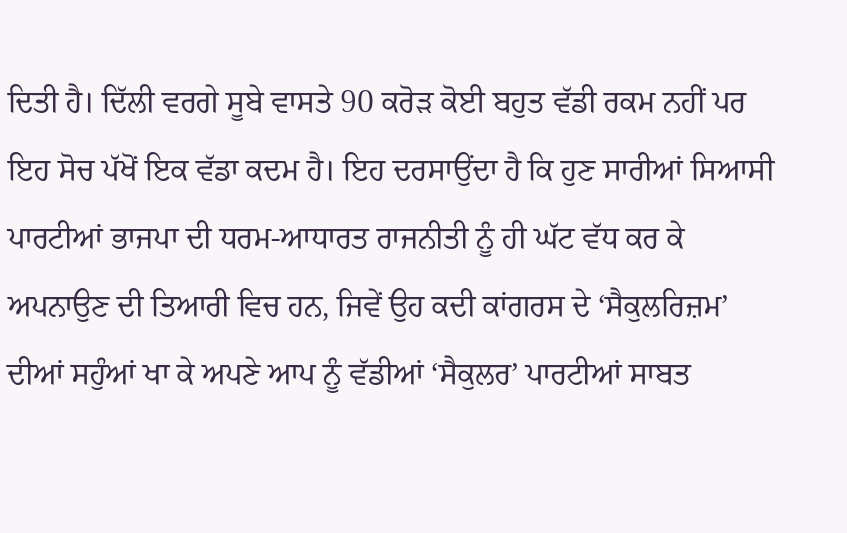ਦਿਤੀ ਹੈ। ਦਿੱਲੀ ਵਰਗੇ ਸੂਬੇ ਵਾਸਤੇ 90 ਕਰੋੜ ਕੋਈ ਬਹੁਤ ਵੱਡੀ ਰਕਮ ਨਹੀਂ ਪਰ ਇਹ ਸੋਚ ਪੱਖੋਂ ਇਕ ਵੱਡਾ ਕਦਮ ਹੈ। ਇਹ ਦਰਸਾਉਂਦਾ ਹੈ ਕਿ ਹੁਣ ਸਾਰੀਆਂ ਸਿਆਸੀ ਪਾਰਟੀਆਂ ਭਾਜਪਾ ਦੀ ਧਰਮ-ਆਧਾਰਤ ਰਾਜਨੀਤੀ ਨੂੰ ਹੀ ਘੱਟ ਵੱਧ ਕਰ ਕੇ ਅਪਨਾਉਣ ਦੀ ਤਿਆਰੀ ਵਿਚ ਹਨ, ਜਿਵੇਂ ਉਹ ਕਦੀ ਕਾਂਗਰਸ ਦੇ ‘ਸੈਕੁਲਰਿਜ਼ਮ’ ਦੀਆਂ ਸਹੁੰਆਂ ਖਾ ਕੇ ਅਪਣੇ ਆਪ ਨੂੰ ਵੱਡੀਆਂ ‘ਸੈਕੁਲਰ’ ਪਾਰਟੀਆਂ ਸਾਬਤ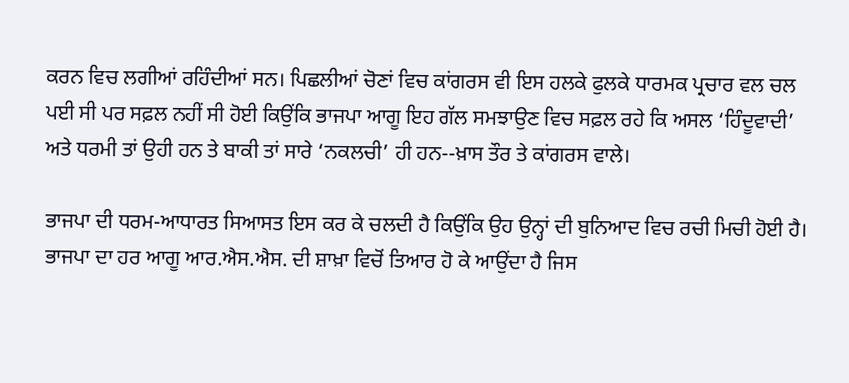ਕਰਨ ਵਿਚ ਲਗੀਆਂ ਰਹਿੰਦੀਆਂ ਸਨ। ਪਿਛਲੀਆਂ ਚੋਣਾਂ ਵਿਚ ਕਾਂਗਰਸ ਵੀ ਇਸ ਹਲਕੇ ਫੁਲਕੇ ਧਾਰਮਕ ਪ੍ਰਚਾਰ ਵਲ ਚਲ ਪਈ ਸੀ ਪਰ ਸਫ਼ਲ ਨਹੀਂ ਸੀ ਹੋਈ ਕਿਉਂਕਿ ਭਾਜਪਾ ਆਗੂ ਇਹ ਗੱਲ ਸਮਝਾਉਣ ਵਿਚ ਸਫ਼ਲ ਰਹੇ ਕਿ ਅਸਲ ‘ਹਿੰਦੂਵਾਦੀ’ ਅਤੇ ਧਰਮੀ ਤਾਂ ਉਹੀ ਹਨ ਤੇ ਬਾਕੀ ਤਾਂ ਸਾਰੇ ‘ਨਕਲਚੀ’ ਹੀ ਹਨ--ਖ਼ਾਸ ਤੌਰ ਤੇ ਕਾਂਗਰਸ ਵਾਲੇ।

ਭਾਜਪਾ ਦੀ ਧਰਮ-ਆਧਾਰਤ ਸਿਆਸਤ ਇਸ ਕਰ ਕੇ ਚਲਦੀ ਹੈ ਕਿਉਂਕਿ ਉਹ ਉਨ੍ਹਾਂ ਦੀ ਬੁਨਿਆਦ ਵਿਚ ਰਚੀ ਮਿਚੀ ਹੋਈ ਹੈ। ਭਾਜਪਾ ਦਾ ਹਰ ਆਗੂ ਆਰ.ਐਸ.ਐਸ. ਦੀ ਸ਼ਾਖ਼ਾ ਵਿਚੋਂ ਤਿਆਰ ਹੋ ਕੇ ਆਉਂਦਾ ਹੈ ਜਿਸ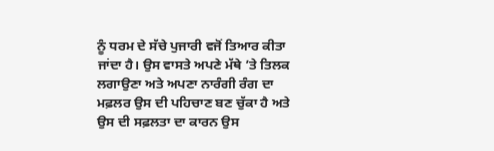ਨੂੰ ਧਰਮ ਦੇ ਸੱਚੇ ਪੁਜਾਰੀ ਵਜੋਂ ਤਿਆਰ ਕੀਤਾ ਜਾਂਦਾ ਹੈ। ਉਸ ਵਾਸਤੇ ਅਪਣੇ ਮੱਥੇ ’ਤੇ ਤਿਲਕ ਲਗਾਉਣਾ ਅਤੇ ਅਪਣਾ ਨਾਰੰਗੀ ਰੰਗ ਦਾ ਮਫ਼ਲਰ ਉਸ ਦੀ ਪਹਿਚਾਣ ਬਣ ਚੁੱਕਾ ਹੈ ਅਤੇ ਉਸ ਦੀ ਸਫ਼ਲਤਾ ਦਾ ਕਾਰਨ ਉਸ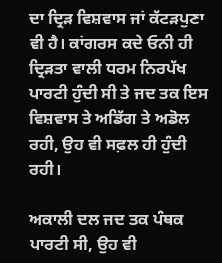ਦਾ ਦ੍ਰਿੜ ਵਿਸ਼ਵਾਸ ਜਾਂ ਕੱਟੜਪੁਣਾ ਵੀ ਹੈ। ਕਾਂਗਰਸ ਕਦੇ ਓਨੀ ਹੀ ਦ੍ਰਿੜਤਾ ਵਾਲੀ ਧਰਮ ਨਿਰਪੱਖ ਪਾਰਟੀ ਹੁੰਦੀ ਸੀ ਤੇ ਜਦ ਤਕ ਇਸ ਵਿਸ਼ਵਾਸ ਤੇ ਅਡਿੱਗ ਤੇ ਅਡੋਲ ਰਹੀ, ਉਹ ਵੀ ਸਫ਼ਲ ਹੀ ਹੁੰਦੀ ਰਹੀ।

ਅਕਾਲੀ ਦਲ ਜਦ ਤਕ ਪੰਥਕ ਪਾਰਟੀ ਸੀ, ਉਹ ਵੀ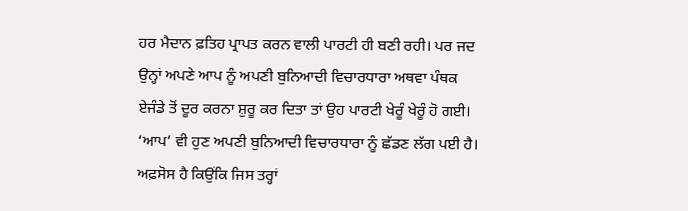ਹਰ ਮੈਦਾਨ ਫ਼ਤਿਹ ਪ੍ਰਾਪਤ ਕਰਨ ਵਾਲੀ ਪਾਰਟੀ ਹੀ ਬਣੀ ਰਹੀ। ਪਰ ਜਦ ਉਨ੍ਹਾਂ ਅਪਣੇ ਆਪ ਨੂੰ ਅਪਣੀ ਬੁਨਿਆਦੀ ਵਿਚਾਰਧਾਰਾ ਅਥਵਾ ਪੰਥਕ ਏਜੰਡੇ ਤੋਂ ਦੂਰ ਕਰਨਾ ਸ਼ੁਰੂ ਕਰ ਦਿਤਾ ਤਾਂ ਉਹ ਪਾਰਟੀ ਖੇਰੂੰ ਖੇਰੂੰ ਹੋ ਗਈ। ‘ਆਪ’ ਵੀ ਹੁਣ ਅਪਣੀ ਬੁਨਿਆਦੀ ਵਿਚਾਰਧਾਰਾ ਨੂੰ ਛੱਡਣ ਲੱਗ ਪਈ ਹੈ। ਅਫ਼ਸੋਸ ਹੈ ਕਿਉਂਕਿ ਜਿਸ ਤਰ੍ਹਾਂ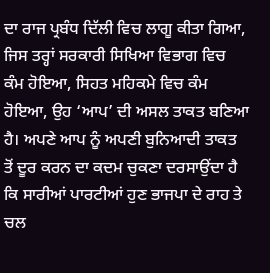ਦਾ ਰਾਜ ਪ੍ਰਬੰਧ ਦਿੱਲੀ ਵਿਚ ਲਾਗੂ ਕੀਤਾ ਗਿਆ, ਜਿਸ ਤਰ੍ਹਾਂ ਸਰਕਾਰੀ ਸਿਖਿਆ ਵਿਭਾਗ ਵਿਚ ਕੰਮ ਹੋਇਆ, ਸਿਹਤ ਮਹਿਕਮੇ ਵਿਚ ਕੰਮ ਹੋਇਆ, ਉਹ ‘ਆਪ’ ਦੀ ਅਸਲ ਤਾਕਤ ਬਣਿਆ ਹੈ। ਅਪਣੇ ਆਪ ਨੂੰ ਅਪਣੀ ਬੁਨਿਆਦੀ ਤਾਕਤ ਤੋਂ ਦੂਰ ਕਰਨ ਦਾ ਕਦਮ ਚੁਕਣਾ ਦਰਸਾਉਂਦਾ ਹੈ ਕਿ ਸਾਰੀਆਂ ਪਾਰਟੀਆਂ ਹੁਣ ਭਾਜਪਾ ਦੇ ਰਾਹ ਤੇ ਚਲ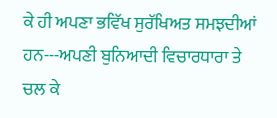ਕੇ ਹੀ ਅਪਣਾ ਭਵਿੱਖ ਸੁਰੱਖਿਅਤ ਸਮਝਦੀਆਂ ਹਨ---ਅਪਣੀ ਬੁਨਿਆਦੀ ਵਿਚਾਰਧਾਰਾ ਤੇ ਚਲ ਕੇ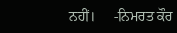ਨਹੀਂ।     -ਨਿਮਰਤ ਕੌਰ